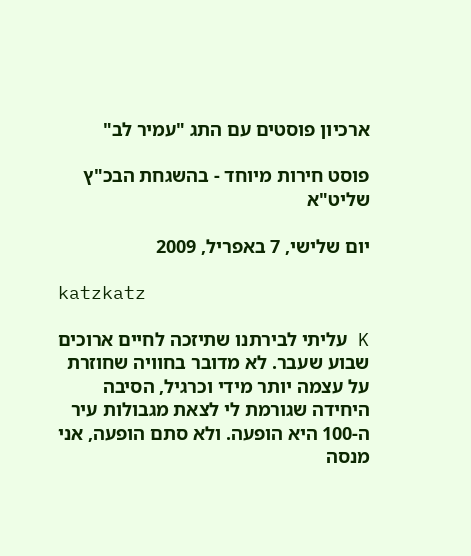ארכיון פוסטים עם התג "עמיר לב"

פוסט חירות מיוחד - בהשגחת הבכ"ץ שליט"א

יום שלישי, 7 באפריל, 2009

katzkatz

K עליתי לבירתנו שתיזכה לחיים ארוכים שבוע שעבר. לא מדובר בחוויה שחוזרת על עצמה יותר מידי וכרגיל, הסיבה היחידה שגורמת לי לצאת מגבולות עיר ה-100 היא הופעה. ולא סתם הופעה, אני מנסה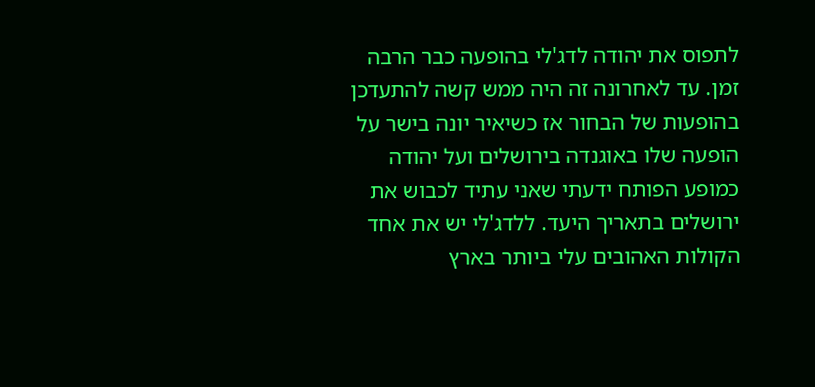לתפוס את יהודה לדג'לי בהופעה כבר הרבה זמן. עד לאחרונה זה היה ממש קשה להתעדכן בהופעות של הבחור אז כשיאיר יונה בישר על הופעה שלו באוגנדה בירושלים ועל יהודה כמופע הפותח ידעתי שאני עתיד לכבוש את ירושלים בתאריך היעד. ללדג'לי יש את אחד הקולות האהובים עלי ביותר בארץ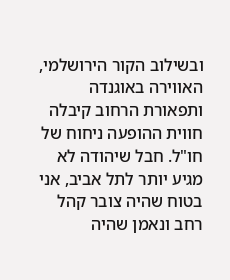ובשילוב הקור הירושלמי, האווירה באוגנדה ותפאורת הרחוב קיבלה חווית ההופעה ניחוח של חו"ל. חבל שיהודה לא מגיע יותר לתל אביב, אני בטוח שהיה צובר קהל רחב ונאמן שהיה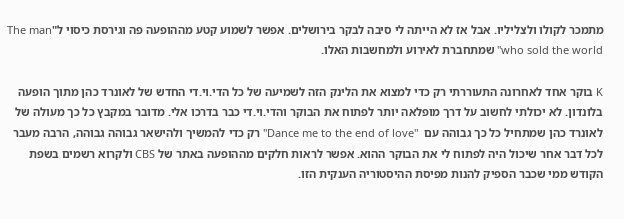מתמכר לקולו ולצליליו. אבל אז לא הייתה לי סיבה לבקר בירושלים. אפשר לשמוע קטע מההופעה פה וגירסת כיסוי ל"The man who sold the world" שמתחברת לאירוע ולמחשבות האלו.

K בוקר אחד לאחרונה התעוררתי רק כדי למצוא את הלינק הזה לשמיעה של כל הדי.וי.די החדש של לאונרד כהן מתוך הופעה בלונדון. לא יכולתי לחשוב על דרך מופלאה יותר לפתוח את הבוקר והדי.וי.די כבר בדרכו אלי. מדובר במקבץ כל כך מעולה של לאונרד כהן שמתחיל כל כך גבוהה עם  "Dance me to the end of love" רק כדי להמשיך ולהישאר גבוהה גבוהה, הרבה מעבר לכל דבר אחר שיכול היה לפתוח לי את הבוקר ההוא. אפשר לראות חלקים מההופעה באתר של CBS ולקרוא רשמים בשפת הקודש ממי שכבר הספיק להנות מפיסת ההיסטוריה הענקית הזו.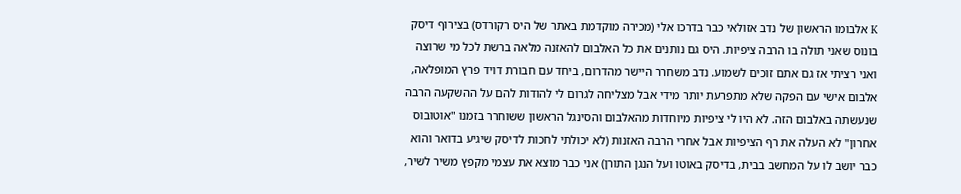K אלבומו הראשון של נדב אזולאי כבר בדרכו אלי (מכירה מוקדמת באתר של היס רקורדס) בצירוף דיסק בונוס שאני תולה בו הרבה ציפיות. היס גם נותנים את כל האלבום להאזנה מלאה ברשת לכל מי שרוצה ואני רציתי אז גם אתם זוכים לשמוע. נדב משחרר היישר מהדרום, ביחד עם חבורת דויד פרץ המופלאה, אלבום אישי עם הפקה שלא מתפרעת יותר מידי אבל מצליחה לגרום לי להודות להם על ההשקעה הרבה שנעשתה באלבום הזה. לא היו לי ציפיות מיוחדות מהאלבום והסינגל הראשון ששוחרר בזמנו "אוטובוס אחרון" לא העלה את רף הציפיות אבל אחרי הרבה האזנות (לא יכולתי לחכות לדיסק שיגיע בדואר והוא כבר יושב לו על המחשב בבית, בדיסק באוטו ועל הנגן התורן) אני כבר מוצא את עצמי מקפץ משיר לשיר,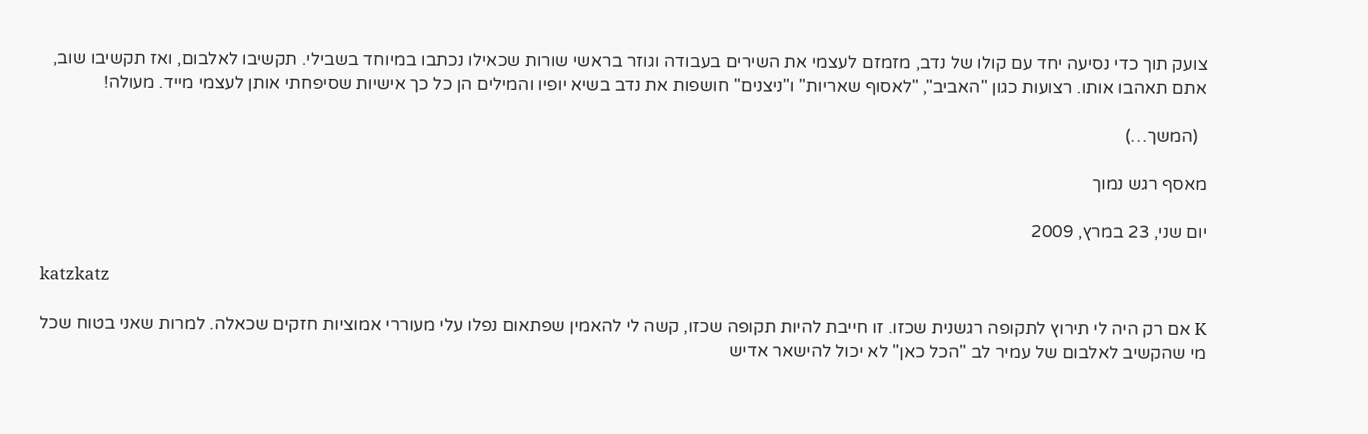צועק תוך כדי נסיעה יחד עם קולו של נדב, מזמזם לעצמי את השירים בעבודה וגוזר בראשי שורות שכאילו נכתבו במיוחד בשבילי. תקשיבו לאלבום, ואז תקשיבו שוב, אתם תאהבו אותו. רצועות כגון "האביב", "לאסוף שאריות" ו"ניצנים" חושפות את נדב בשיא יופיו והמילים הן כל כך אישיות שסיפחתי אותן לעצמי מייד. מעולה!

  (המשך…)

מאסף רגש נמוך

יום שני, 23 במרץ, 2009

katzkatz

K אם רק היה לי תירוץ לתקופה רגשנית שכזו. זו חייבת להיות תקופה שכזו, קשה לי להאמין שפתאום נפלו עלי מעוררי אמוציות חזקים שכאלה. למרות שאני בטוח שכל מי שהקשיב לאלבום של עמיר לב "הכל כאן" לא יכול להישאר אדיש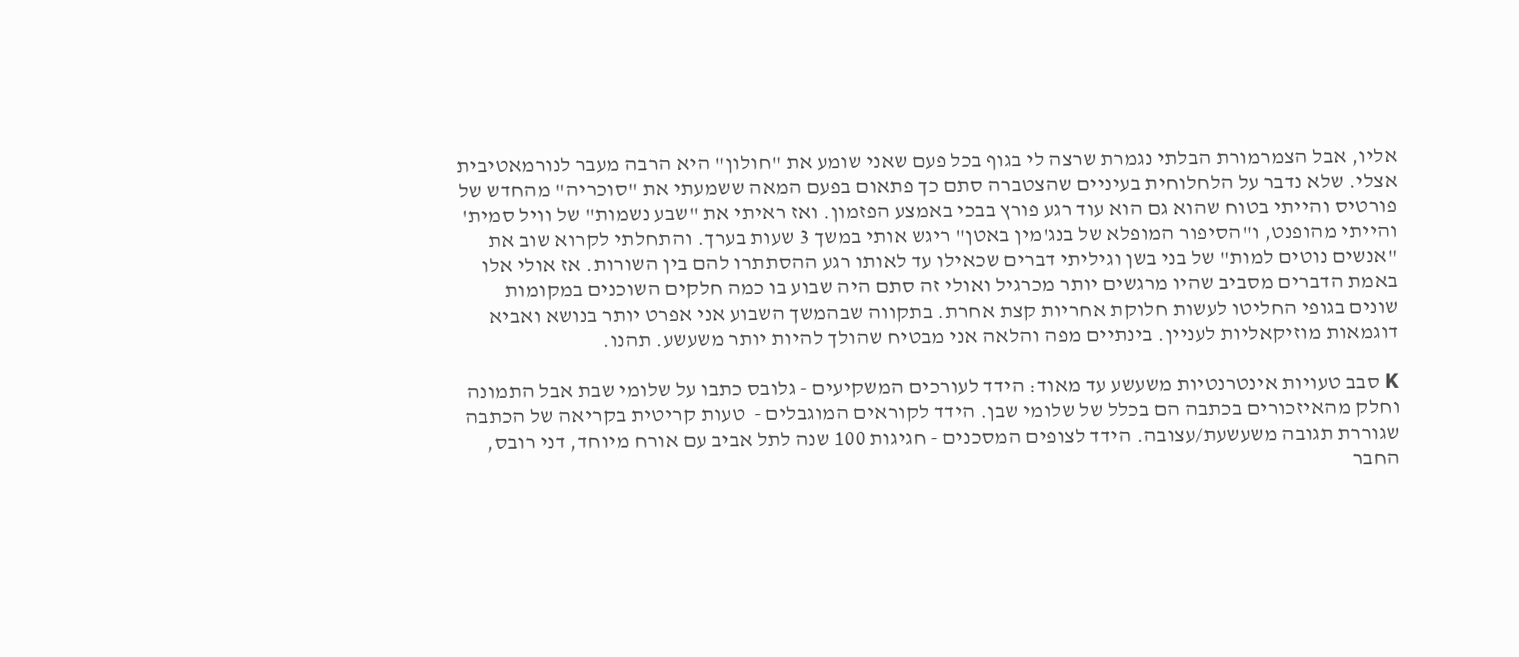אליו, אבל הצמרמורת הבלתי נגמרת שרצה לי בגוף בכל פעם שאני שומע את "חולון" היא הרבה מעבר לנורמאטיבית אצלי. שלא נדבר על הלחלוחית בעיניים שהצטברה סתם כך פתאום בפעם המאה ששמעתי את "סוכריה" מהחדש של פורטיס והייתי בטוח שהוא גם הוא עוד רגע פורץ בבכי באמצע הפזמון. ואז ראיתי את "שבע נשמות" של וויל סמית' והייתי מהופנט, ו"הסיפור המופלא של בנג'מין באטן" ריגש אותי במשך 3 שעות בערך. והתחלתי לקרוא שוב את "אנשים נוטים למות" של בני בשן וגיליתי דברים שכאילו עד לאותו רגע ההסתתרו להם בין השורות. אז אולי אלו באמת הדברים מסביב שהיו מרגשים יותר מכרגיל ואולי זה סתם היה שבוע בו כמה חלקים השוכנים במקומות שונים בגופי החליטו לעשות חלוקת אחריות קצת אחרת. בתקווה שבהמשך השבוע אני אפרט יותר בנושא ואביא דוגמאות מוזיקאליות לעניין. בינתיים מפה והלאה אני מבטיח שהולך להיות יותר משעשע. תהנו.

K סבב טעויות אינטרנטיות משעשע עד מאוד: הידד לעורכים המשקיעים - גלובס כתבו על שלומי שבת אבל התמונה וחלק מהאיזכורים בכתבה הם בכלל של שלומי שבן. הידד לקוראים המוגבלים -  טעות קריטית בקריאה של הכתבה שגוררת תגובה משעשעת/עצובה. הידד לצופים המסכנים - חגיגות 100 שנה לתל אביב עם אורח מיוחד, דני רובס, החבר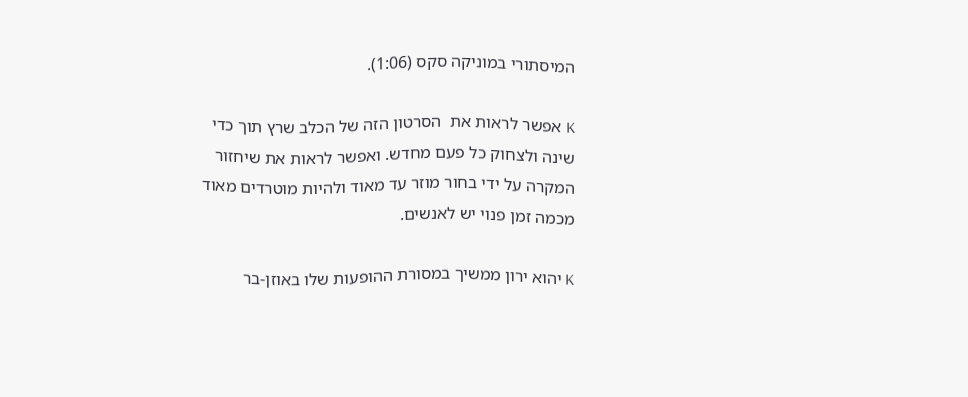המיסתורי במוניקה סקס (1:06).

K אפשר לראות את  הסרטון הזה של הכלב שרץ תוך כדי שינה ולצחוק כל פעם מחדש. ואפשר לראות את שיחזור המקרה על ידי בחור מוזר עד מאוד ולהיות מוטרדים מאוד מכמה זמן פנוי יש לאנשים.

K יהוא ירון ממשיך במסורת ההופעות שלו באוזן-בר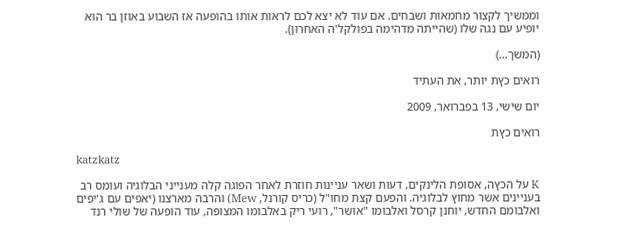וממשיך לקצור מחמאות ושבחים. אם עוד לא יצא לכם לראות אותו בהופעה אז השבוע באוזן בר הוא יופיע עם נגה שלו (שהייתה מדהימה בפולקל'ה האחרון).

(המשך…)

רואים כץת יותר, את העתיד

יום שישי, 13 בפברואר, 2009

רואים כץת

katzkatz

K על הכץה, אסופת הלינקים, דעות ושאר עניינות חוזרת לאחר הפוגה קלה מענייני הבלוגיה ועומס רב בעניינים אשר מחוץ לבלוגיה. והפעם קצת מחו"ל (כריס קורנל, Mew) והרבה מארצנו (יאפים עם ג'יפים ואלבומם החדש, יוחנן קרסל ואלבומו "אושר", רועי ריק באלבומו המצופה, עוד הופעה של שולי רנד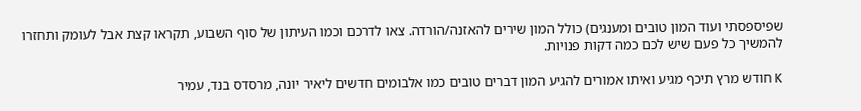שפיספסתי ועוד המון טובים ומענגים) כולל המון שירים להאזנה/הורדה. צאו לדרכם וכמו העיתון של סוף השבוע, תקראו קצת אבל לעומק ותחזרו להמשיך כל פעם שיש לכם כמה דקות פנויות.

K חודש מרץ תיכף מגיע ואיתו אמורים להגיע המון דברים טובים כמו אלבומים חדשים ליאיר יונה, מרסדס בנד, עמיר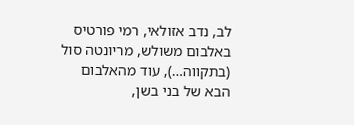לב, נדב אזולאי, רמי פורטיס באלבום משולש, מריונטה סול (בתקווה…), עוד מהאלבום הבא של בני בשן,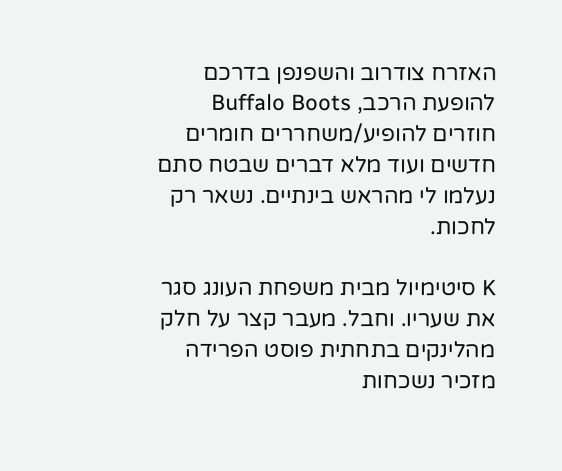האזרח צודרוב והשפנפן בדרכם להופעת הרכב, Buffalo Boots חוזרים להופיע/משחררים חומרים חדשים ועוד מלא דברים שבטח סתם נעלמו לי מהראש בינתיים. נשאר רק לחכות.

K סיטימיול מבית משפחת העונג סגר את שעריו. וחבל. מעבר קצר על חלק מהלינקים בתחתית פוסט הפרידה מזכיר נשכחות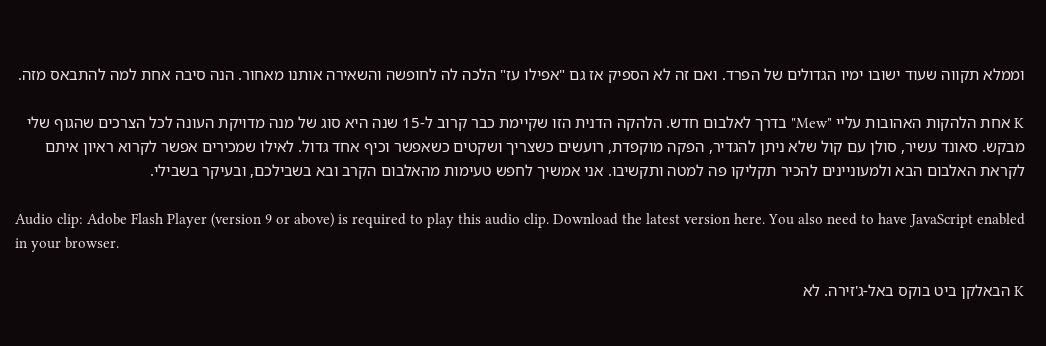וממלא תקווה שעוד ישובו ימיו הגדולים של הפרד. ואם זה לא הספיק אז גם "אפילו עז" הלכה לה לחופשה והשאירה אותנו מאחור. הנה סיבה אחת למה להתבאס מזה.

K אחת הלהקות האהובות עליי "Mew" בדרך לאלבום חדש. הלהקה הדנית הזו שקיימת כבר קרוב ל-15 שנה היא סוג של מנה מדויקת העונה לכל הצרכים שהגוף שלי מבקש. סאונד עשיר, סולן עם קול שלא ניתן להגדיר, הפקה מוקפדת, רועשים כשצריך ושקטים כשאפשר וכיף אחד גדול. לאילו שמכירים אפשר לקרוא ראיון איתם לקראת האלבום הבא ולמעוניינים להכיר תקליקו פה למטה ותקשיבו. אני אמשיך לחפש טעימות מהאלבום הקרב ובא בשבילכם, ובעיקר בשבילי.

Audio clip: Adobe Flash Player (version 9 or above) is required to play this audio clip. Download the latest version here. You also need to have JavaScript enabled in your browser.

K הבאלקן ביט בוקס באל-ג'זירה. לא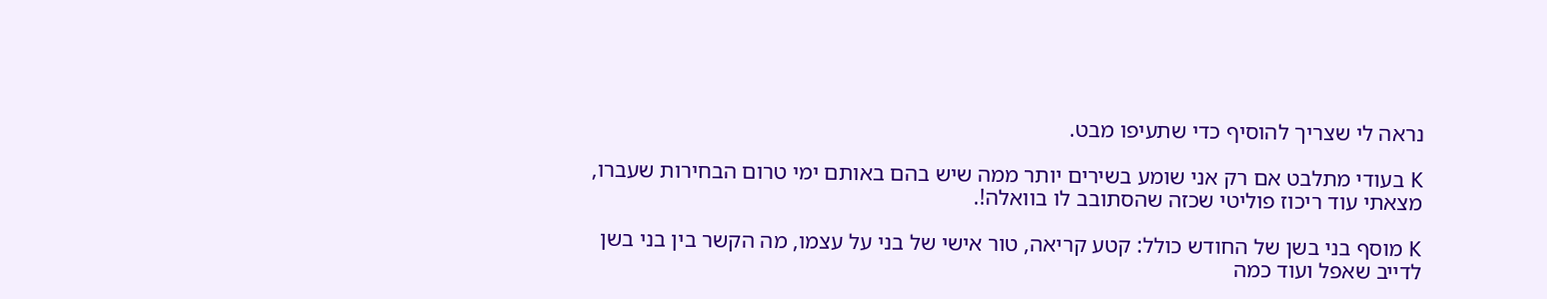נראה לי שצריך להוסיף כדי שתעיפו מבט.

K בעודי מתלבט אם רק אני שומע בשירים יותר ממה שיש בהם באותם ימי טרום הבחירות שעברו, מצאתי עוד ריכוז פוליטי שכזה שהסתובב לו בוואלה!.

K מוסף בני בשן של החודש כולל: קטע קריאה, טור אישי של בני על עצמו, מה הקשר בין בני בשן לדייב שאפל ועוד כמה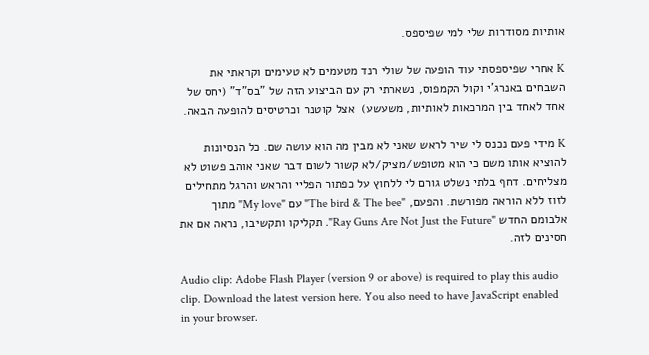אותיות מסודרות שלי למי שפיספס.

K אחרי שפיספסתי עוד הופעה של שולי רנד מטעמים לא טעימים וקראתי את השבחים באנרג'י וקול הקמפוס, נשארתי רק עם הביצוע הזה של "בס"ד" (יחס של אחד לאחד בין המרכאות לאותיות, משעשע)  אצל קוטנר וכרטיסים להופעה הבאה.

K מידי פעם נכנס לי שיר לראש שאני לא מבין מה הוא עושה שם. כל הנסיונות להוציא אותו משם כי הוא מטופש/מציק/לא קשור לשום דבר שאני אוהב פשוט לא מצליחים. דחף בלתי נשלט גורם לי ללחוץ על כפתור הפליי והראש והרגל מתחילים לזוז ללא הוראה מפורשת. והפעם, "The bird & The bee" עם "My love" מתוך אלבומם החדש "Ray Guns Are Not Just the Future". תקליקו ותקשיבו, נראה אם את חסינים לזה.

Audio clip: Adobe Flash Player (version 9 or above) is required to play this audio clip. Download the latest version here. You also need to have JavaScript enabled in your browser.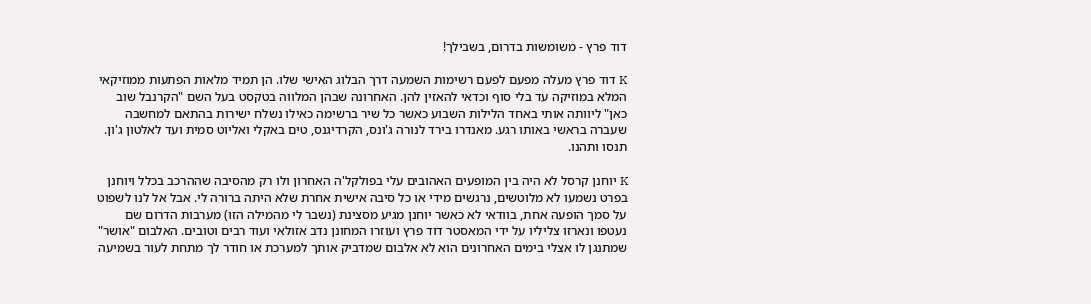דוד פרץ - משומשות בדרום, בשבילך!

K דוד פרץ מעלה מפעם לפעם רשימות השמעה דרך הבלוג האישי שלו. הן תמיד מלאות הפתעות ממוזיקאי המלא במוזיקה עד בלי סוף וכדאי להאזין להן. האחרונה שבהן המלווה בטקסט בעל השם "הקרנבל שוב כאן" ליוותה אותי באחד הלילות השבוע כאשר כל שיר ברשימה כאילו נשלח ישירות בהתאם למחשבה שעברה בראשי באותו רגע. מאנדרו בירד לנורה ג'ונס, הקרדיגנס, טים באקלי ואליוט סמית ועד לאלטון ג'ון. תנסו ותהנו.

K יוחנן קרסל לא היה בין המופעים האהובים עלי בפולקל'ה האחרון ולו רק מהסיבה שההרכב בכלל ויוחנן בפרט נשמעו לא מלוטשים, נרגשים מידי או כל סיבה אישית אחרת שלא היתה ברורה לי. אבל אל לנו לשפוט על סמך הופעה אחת, בוודאי לא כאשר יוחנן מגיע מסצינת (נשבר לי מהמילה הזו) מערבות הדרום שם נעטפו ונארזו צליליו על ידי המאסטר דוד פרץ ועוזרו המחונן נדב אזולאי ועוד רבים וטובים. האלבום "אושר" שמתנגן לו אצלי בימים האחרונים הוא לא אלבום שמדביק אותך למערכת או חודר לך מתחת לעור בשמיעה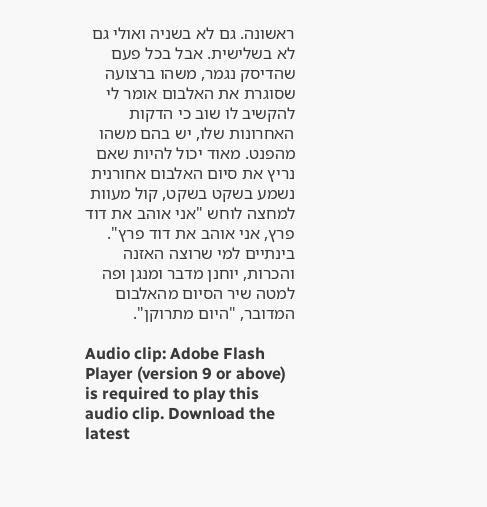ראשונה. גם לא בשניה ואולי גם לא בשלישית. אבל בכל פעם שהדיסק נגמר, משהו ברצועה שסוגרת את האלבום אומר לי להקשיב לו שוב כי הדקות האחרונות שלו, יש בהם משהו מהפנט. מאוד יכול להיות שאם נריץ את סיום האלבום אחורנית נשמע בשקט בשקט, קול מעוות למחצה לוחש "אני אוהב את דוד פרץ, אני אוהב את דוד פרץ".  בינתיים למי שרוצה האזנה והכרות, יוחנן מדבר ומנגן ופה למטה שיר הסיום מהאלבום המדובר, "היום מתרוקן".

Audio clip: Adobe Flash Player (version 9 or above) is required to play this audio clip. Download the latest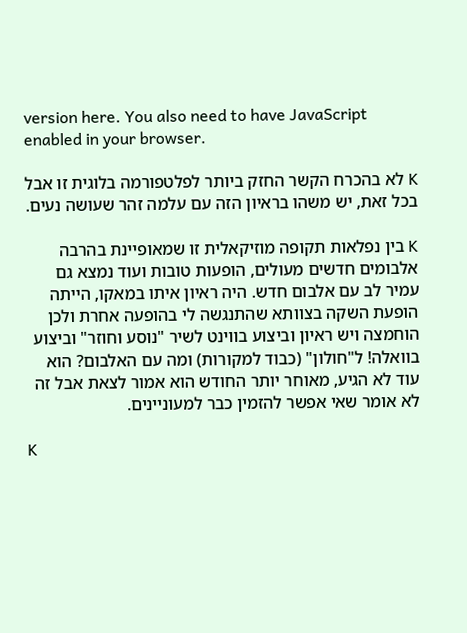version here. You also need to have JavaScript enabled in your browser.

K לא בהכרח הקשר החזק ביותר לפלטפורמה בלוגית זו אבל בכל זאת, יש משהו בראיון הזה עם עלמה זהר שעושה נעים.

K בין נפלאות תקופה מוזיקאלית זו שמאופיינת בהרבה אלבומים חדשים מעולים, הופעות טובות ועוד נמצא גם עמיר לב עם אלבום חדש. היה ראיון איתו במאקו, הייתה הופעת השקה בצוותא שהתנגשה לי בהופעה אחרת ולכן הוחמצה ויש ראיון וביצוע בווינט לשיר "נוסע וחוזר" וביצוע בוואלה! ל"חולון" (כבוד למקורות) ומה עם האלבום? הוא עוד לא הגיע, מאוחר יותר החודש הוא אמור לצאת אבל זה לא אומר שאי אפשר להזמין כבר למעוניינים.

K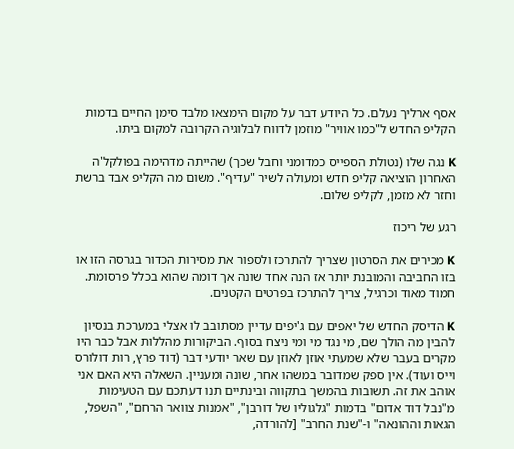אסף ארליך נעלם. כל היודע דבר על מקום הימצאו מלבד סימן החיים בדמות הקליפ החדש ל"כמו אוויר" מוזמן לדווח לבלוגיה הקרובה למקום ביתו.

K נגה שלו (נטולת הספייס כמדומני וחבל שכך) שהייתה מדהימה בפולקל'ה האחרון הוציאה קליפ חדש ומעולה לשיר "עדיף". משום מה הקליפ אבד ברשת וחזר לא מזמן, לקליפ שלום.

רגע של ריכוז

K מכירים את הסרטון שצריך להתרכז ולספור את מסירות הכדור בגרסה הזו או בזו החביבה והמובנת יותר אז הנה אחד שונה אך דומה שהוא בכלל פרסומת. חמוד מאוד וכרגיל, צריך להתרכז בפרטים הקטנים.

K הדיסק החדש של יאפים עם ג'יפים עדיין מסתובב לו אצלי במערכת בנסיון להבין מה הולך שם, מי נגד מי ומי ניצח בסוף. הביקורות מהללות אבל כבר היו מקרים בעבר שלא שמעתי אוזן לאוזן עם שאר יודעי דבר (דוד פרץ, רות דולורס וייס ועוד). אין ספק שמדובר במשהו אחר, שונה ומעניין. השאלה היא האם אני אוהב את זה. תשובות בהמשך בתקווה ובינתיים תנו דעתכם עם הטעימות מ"נבל דוד אדום" בדמות "גלגוליו של דורבן", "אמנות צוואר הרחם", "השפל, הגאות וההונאה" ו-"שנת החרב" [להורדה,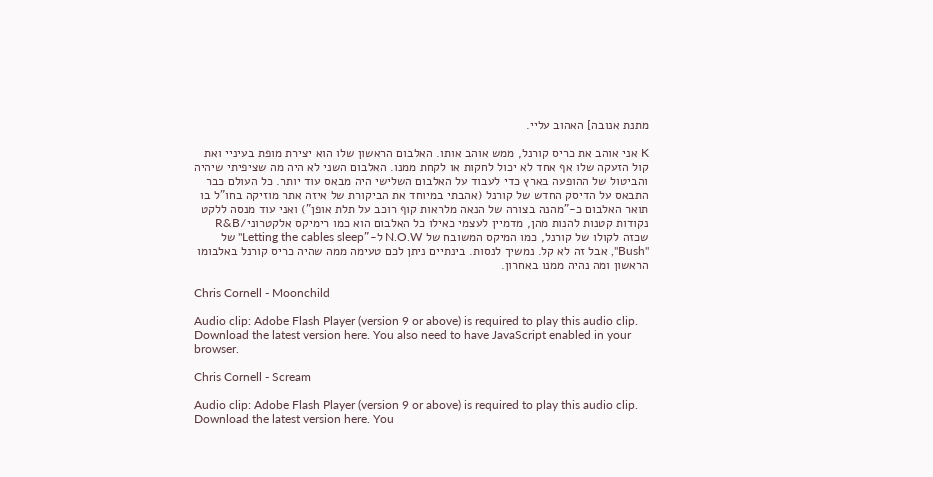מתנת אנובה] האהוב עליי.

K אני אוהב את כריס קורנל, ממש אוהב אותו. האלבום הראשון שלו הוא יצירת מופת בעיניי ואת קול הזעקה שלו אף אחד לא יכול לחקות או לקחת ממנו. האלבום השני לא היה מה שציפיתי שיהיה והביטול של ההופעה בארץ כדי לעבוד על האלבום השלישי היה מבאס עוד יותר. כל העולם כבר התבאס על הדיסק החדש של קורנל (אהבתי במיוחד את הביקורת של איזה אתר מוזיקה בחו"ל בו תואר האלבום כ-"מהנה בצורה של הנאה מלראות קוף רוכב על תלת אופן") ואני עוד מנסה ללקט נקודות קטנות להנות מהן, מדמיין לעצמי כאילו כל האלבום הוא כמו רימיקס אלקטרוני/R&B שכזה לקולו של קורנל, כמו המיקס המשובח של N.O.W ל-"Letting the cables sleep" של "Bush", אבל זה לא קל. נמשיך לנסות. בינתיים ניתן לכם טעימה ממה שהיה כריס קורנל באלבומו הראשון ומה נהיה ממנו באחרון.

Chris Cornell - Moonchild

Audio clip: Adobe Flash Player (version 9 or above) is required to play this audio clip. Download the latest version here. You also need to have JavaScript enabled in your browser.

Chris Cornell - Scream

Audio clip: Adobe Flash Player (version 9 or above) is required to play this audio clip. Download the latest version here. You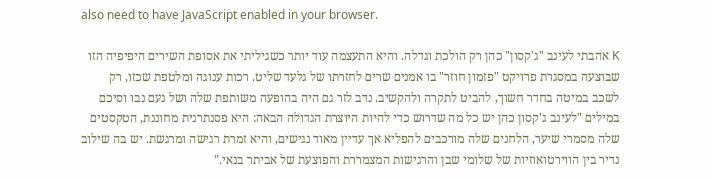also need to have JavaScript enabled in your browser.

K אהבתי לעינב "ג'קסון" כהן רק הולכת וגדלה. והיא התעצמה עוד יותר כשגיליתי את אסופת השירים היפיפיה הזו שבוצעה במסגרת פרויקט "פזמון חוזר" בו אמנים שרים לחזרתו של גלעד שליט. רכות ענוגה ומלטפת שכזו, רק לשכב במיטה בחדר חשוך, להביט לתקרה ולהקשיב. נדב לזר גם היה בהופעה משותפת שלה ושל נעם נבו וסיכם במילים "לעינב ג'קסון כהן יש כל מה שדרוש כדי להיות היוצרת הגדולה הבאה: היא פסנתרנית מחוננת, הטקסטים שלה מסמרי שיער, הלחנים שלה מורכבים להפליא אך עדיין מאוד נגישים, והיא זמרת רגישה ומרגשת. יש בה שילוב נדיר בין הווירטואוזיות של שלומי שבן והרגישות המצמררת והפוצעת של אביתר בנאי."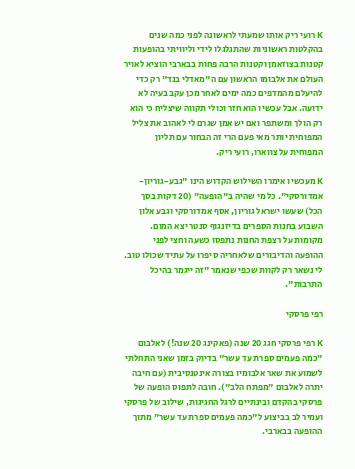K רועי ריק אותו שמעתי לראשונה לפני כמה שנים בהקלטות ראשוניות שהתגלגלו לידי וליוויתי בהופעות קטנות בצוזאמן וקטנות הרבה פחות בבארבי הוציא לאויר העולם את אלבומו הראשון עם ה"מאדלי בנד" רק כדי להיעלם מהמדפים כמה ימים לאחר מכן עקב בעיה לא ידועה. אבל עכשיו הוא חזר וכולי תקווה שיצליח כי הוא רק הולך ומשתפר ואם יש אמן שגרם לי לאהוב את צליל המפוחית יותר מאי פעם הרי זה הבחור עם תליון המפוחית על צווארו, רועי ריק.

K מעכשיו אימרו השילוש הקדוש הינו "גבע-גוריון-אמדורסקי". כל מי שהיה ב"הופעה" (20 דקות בסך הכל) שעשו ישראל גוריון, אסף אמדורסקי וגבע אלון השבוע בחנות הספרים בדיזנגוף סנטר יצא המום. מקומות על רצפת החנות נתפסו כשעה וחצי לפני ההופעה והדיבורים שלאחריה סיפרו על עתיד שכולו טוב. לי נשאר רק לקוות שכפי שנאמר "זה ייגמר בהיכל התרבות".

רפי פרסקי

K רפי פרסקי חגג 20 שנה (פאקינג 20 שנה!) לאלבום "כמה פעמים ספרת עד עשר" בדיוק בזמן שאני התחלתי לשמוע את שאר אלבומיו בצורה אינטנסיבית (עם חיבה יתרה לאלבום "מפתח הלב"). חובה לתפוס הופעה של פרסקי בהקדם ובינתיים לרגל החגיגות, שילוב של פרסקי ועמיר לב בביצוע ל"כמה פעמים ספרת עד עשר" מתוך ההופעה בבארבי.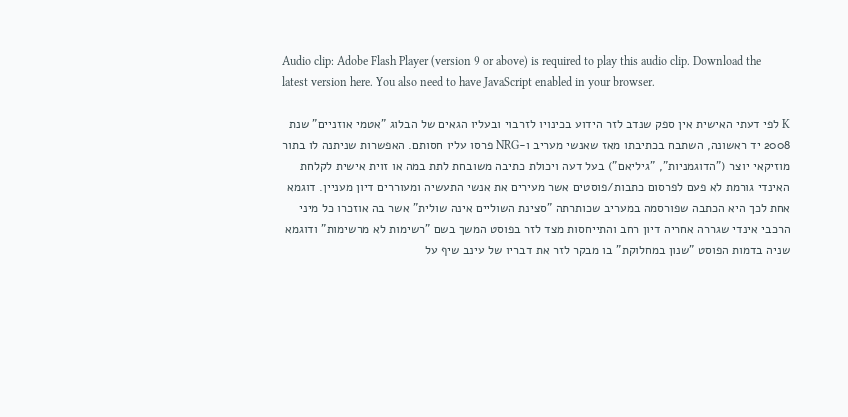Audio clip: Adobe Flash Player (version 9 or above) is required to play this audio clip. Download the latest version here. You also need to have JavaScript enabled in your browser.

K לפי דעתי האישית אין ספק שנדב לזר הידוע בכינויו לזרבוי ובעליו הגאים של הבלוג "אטמי אוזניים" שנת 2008 יד ראשונה, השתבח בכתיבתו מאז שאנשי מעריב ו-NRG פרסו עליו חסותם. האפשרות שניתנה לו בתור מוזיקאי יוצר ("הדוגמניות", "גיליאם") בעל דעה ויכולת כתיבה משובחת לתת במה או זוית אישית לקלחת האינדי גורמת לא פעם לפרסום כתבות/פוסטים אשר מעירים את אנשי התעשיה ומעוררים דיון מעניין. דוגמא אחת לכך היא הכתבה שפורסמה במעריב שכותרתה "סצינת השוליים אינה שולית" אשר בה אוזכרו כל מיני הרכבי אינדי שגררה אחריה דיון רחב והתייחסות מצד לזר בפוסט המשך בשם "רשימות לא מרשימות" ודוגמא שניה בדמות הפוסט "שנון במחלוקת" בו מבקר לזר את דבריו של עינב שיף על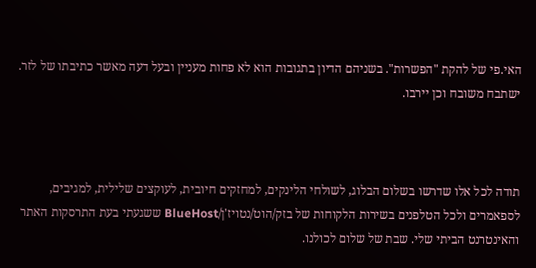האי.פי של להקת "הפשרות". בשניהם הדיון בתגובות הוא לא פחות מעניין ובעל דעה מאשר כתיבתו של לזר. ישתבח משובח וכן יירבו.



תודה לכל אלו שדרשו בשלום הבלוג, לשולחי הלינקים, למחזקים חיובית, לעוקצים שלילית, למגיבים, לספאמרים ולכל הטלפנים בשירות הלקוחות של בזק/הוט/נטויז'ן/BlueHost ששגעתי בעת התרסקות האתר והאינטרנט הביתי שלי. שבת של שלום לכולנו.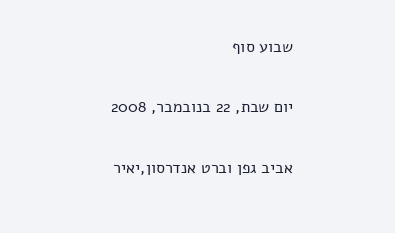שבוע סוף

יום שבת, 22 בנובמבר, 2008

אביב גפן וברט אנדרסון,יאיר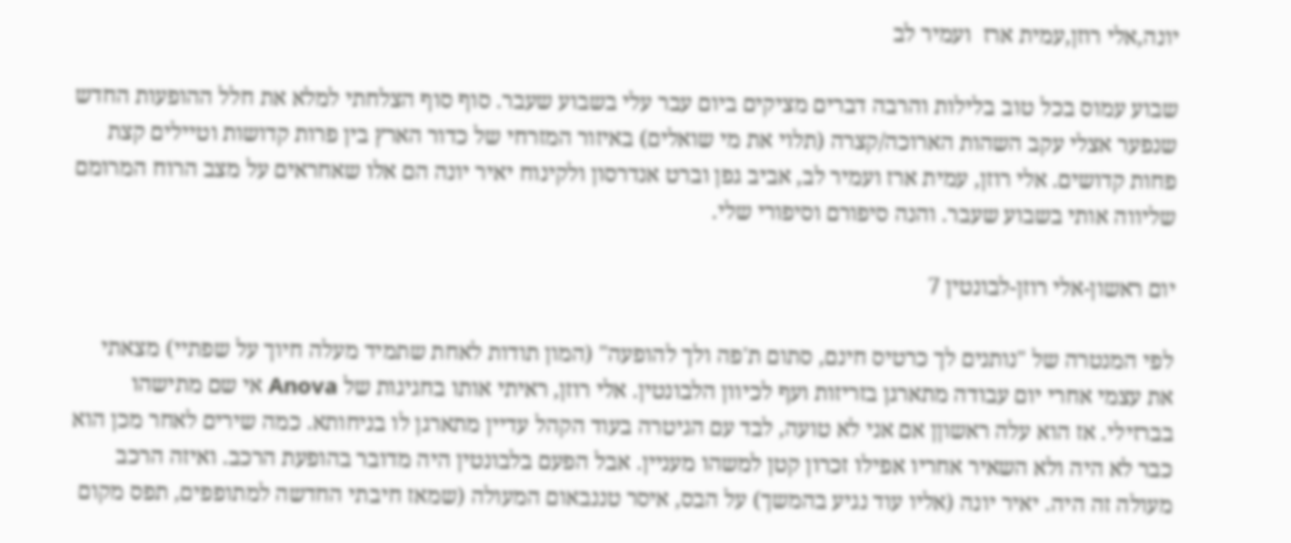יונה,אלי רוזן,עמית ארז  ועמיר לב

שבוע עמוס בכל טוב בלילות והרבה דברים מציקים ביום עבר עלי בשבוע שעבר. סוף סוף הצלחתי למלא את חלל ההופעות החדש שנפער אצלי עקב השהות הארוכה/קצרה (תלוי את מי שואלים) באיזור המזרחי של כדור הארץ בין פרות קדושות וטיילים קצת פחות קדושים. אלי רוזן, עמית ארז ועמיר לב, אביב גפן וברט אנדרסון ולקינוח יאיר יונה הם אלו שאחראים על מצב הרוח המרומם שליווה אותי בשבוע שעבר. והנה סיפורם וסיפורי שלי.

יום ראשון-אלי רוזן-לבונטין 7

לפי המנטרה של "נותנים לך כרטיס חינם, סתום ת'פה ולך להופעה" (המון תודות לאחת שתמיד מעלה חיוך על שפתיי) מצאתי את עצמי אחרי יום עבודה מתארגן בזריזות ועף לכיוון הלבונטין. אלי רוזן, ראיתי אותו בחגיגות של Anova אי שם מתישהו בברזילי. אז הוא עלה ראשוןן אם אני לא טועה, לבד עם הגיטרה בעוד הקהל עדיין מתארגן לו בניחותא. כמה שירים לאחר מכן הוא כבר לא היה ולא השאיר אחריו אפילו זכרון קטן למשהו מעניין. אבל הפעם בלבונטין היה מדובר בהופעת הרכב. ואיזה הרכב מעולה זה היה. יאיר יונה (אליו עוד נגיע בהמשך) על הבס, איסר טננבאום המעולה (שמאז חיבתי החדשה למתופפים, תפס מקום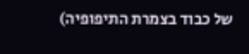של כבוד בצמרת התיפופיה)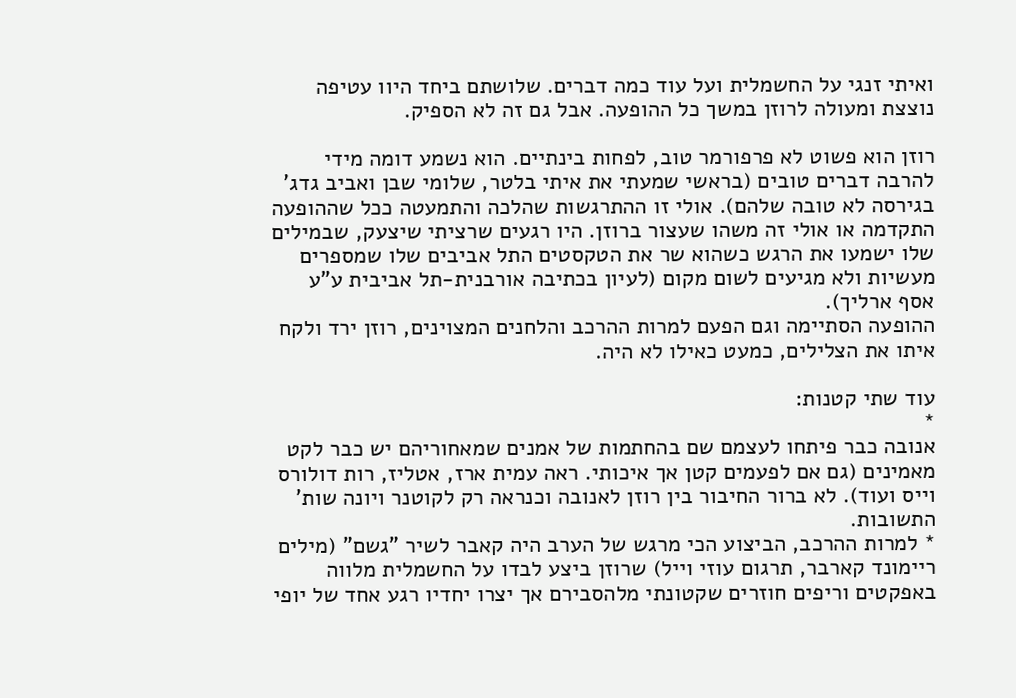ואיתי זנגי על החשמלית ועל עוד כמה דברים. שלושתם ביחד היוו עטיפה נוצצת ומעולה לרוזן במשך כל ההופעה. אבל גם זה לא הספיק.

רוזן הוא פשוט לא פרפורמר טוב, לפחות בינתיים. הוא נשמע דומה מידי להרבה דברים טובים (בראשי שמעתי את איתי בלטר, שלומי שבן ואביב גדג' בגירסה לא טובה שלהם). אולי זו ההתרגשות שהלכה והתמעטה ככל שההופעה התקדמה או אולי זה משהו שעצור ברוזן. היו רגעים שרציתי שיצעק, שבמילים שלו ישמעו את הרגש כשהוא שר את הטקסטים התל אביבים שלו שמספרים מעשיות ולא מגיעים לשום מקום (לעיון בכתיבה אורבנית-תל אביבית ע"ע אסף ארליך).
ההופעה הסתיימה וגם הפעם למרות ההרכב והלחנים המצוינים, רוזן ירד ולקח איתו את הצלילים, כמעט כאילו לא היה.

עוד שתי קטנות:
*
אנובה כבר פיתחו לעצמם שם בהחתמות של אמנים שמאחוריהם יש כבר לקט מאמינים (גם אם לפעמים קטן אך איכותי. ראה עמית ארז, אטליז, רות דולורס וייס ועוד). לא ברור החיבור בין רוזן לאנובה וכנראה רק לקוטנר ויונה שות' התשובות.
* למרות ההרכב, הביצוע הכי מרגש של הערב היה קאבר לשיר "גשם" (מילים ריימונד קארבר, תרגום עוזי וייל) שרוזן ביצע לבדו על החשמלית מלווה באפקטים וריפים חוזרים שקטונתי מלהסבירם אך יצרו יחדיו רגע אחד של יופי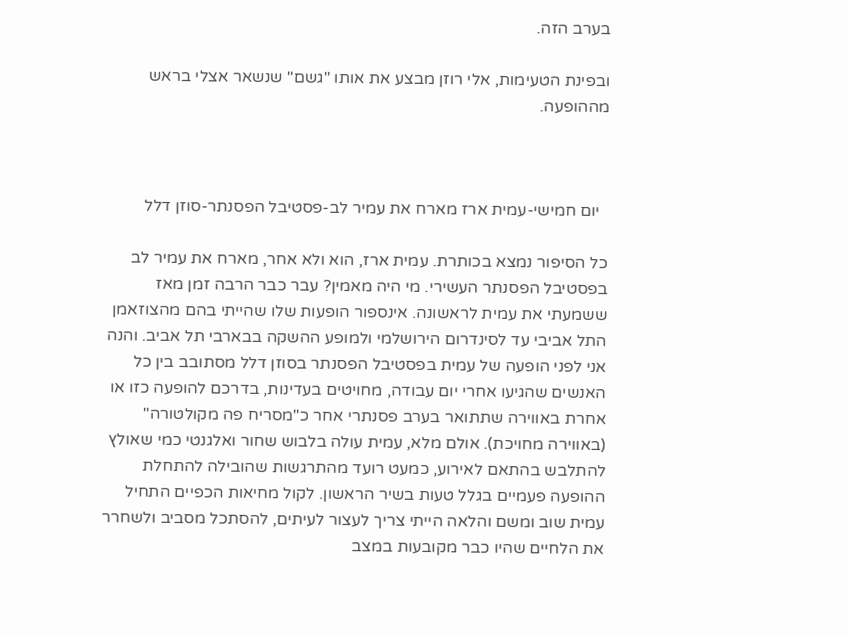בערב הזה.

ובפינת הטעימות, אלי רוזן מבצע את אותו "גשם" שנשאר אצלי בראש מההופעה.



  יום חמישי-עמית ארז מארח את עמיר לב-פסטיבל הפסנתר-סוזן דלל

כל הסיפור נמצא בכותרת. עמית ארז, הוא ולא אחר, מארח את עמיר לב בפסטיבל הפסנתר העשירי. מי היה מאמין? עבר כבר הרבה זמן מאז ששמעתי את עמית לראשונה. אינספור הופעות שלו שהייתי בהם מהצוזאמן התל אביבי עד לסינדרום הירושלמי ולמופע ההשקה בבארבי תל אביב. והנה אני לפני הופעה של עמית בפסטיבל הפסנתר בסוזן דלל מסתובב בין כל האנשים שהגיעו אחרי יום עבודה, מחויטים בעדינות, בדרכם להופעה כזו או אחרת באווירה שתתואר בערב פסנתרי אחר כ"מסריח פה מקולטורה" (באווירה מחויכת). אולם מלא, עמית עולה בלבוש שחור ואלגנטי כמי שאולץ להתלבש בהתאם לאירוע, כמעט רועד מהתרגשות שהובילה להתחלת ההופעה פעמיים בגלל טעות בשיר הראשון. לקול מחיאות הכפיים התחיל עמית שוב ומשם והלאה הייתי צריך לעצור לעיתים, להסתכל מסביב ולשחרר את הלחיים שהיו כבר מקובעות במצב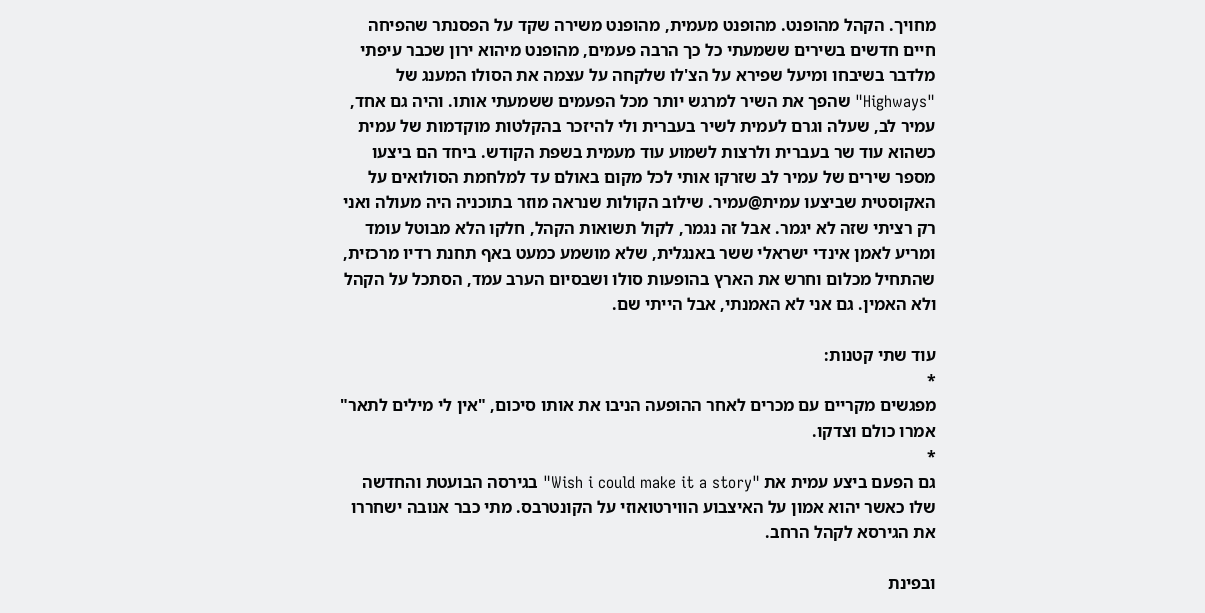מחויך. הקהל מהופנט. מהופנט מעמית, מהופנט משירה שקד על הפסנתר שהפיחה חיים חדשים בשירים ששמעתי כל כך הרבה פעמים, מהופנט מיהוא ירון שכבר עיפתי מלדבר בשיבחו ומיעל שפירא על הצ'לו שלקחה על עצמה את הסולו המענג של "Highways" שהפך את השיר למרגש יותר מכל הפעמים ששמעתי אותו. והיה גם אחד, עמיר לב, שעלה וגרם לעמית לשיר בעברית ולי להיזכר בהקלטות מוקדמות של עמית כשהוא עוד שר בעברית ולרצות לשמוע עוד מעמית בשפת הקודש. ביחד הם ביצעו מספר שירים של עמיר לב שזרקו אותי לכל מקום באולם עד למלחמת הסולואים על האקוסטית שביצעו עמית@עמיר. שילוב הקולות שנראה מוזר בתוכניה היה מעולה ואני רק רציתי שזה לא יגמר. אבל זה נגמר, לקול תשואות הקהל, חלקו הלא מבוטל עומד ומריע לאמן אינדי ישראלי ששר באנגלית, שלא מושמע כמעט באף תחנת רדיו מרכזית, שהתחיל מכלום וחרש את הארץ בהופעות סולו ושבסיום הערב עמד, הסתכל על הקהל ולא האמין. גם אני לא האמנתי, אבל הייתי שם.

עוד שתי קטנות:
*
מפגשים מקריים עם מכרים לאחר ההופעה הניבו את אותו סיכום, "אין לי מילים לתאר" אמרו כולם וצדקו.
*
גם הפעם ביצע עמית את "Wish i could make it a story" בגירסה הבועטת והחדשה שלו כאשר יהוא אמון על האיצבוע הווירטואוזי על הקונטרבס. מתי כבר אנובה ישחררו את הגירסא לקהל הרחב.

ובפינת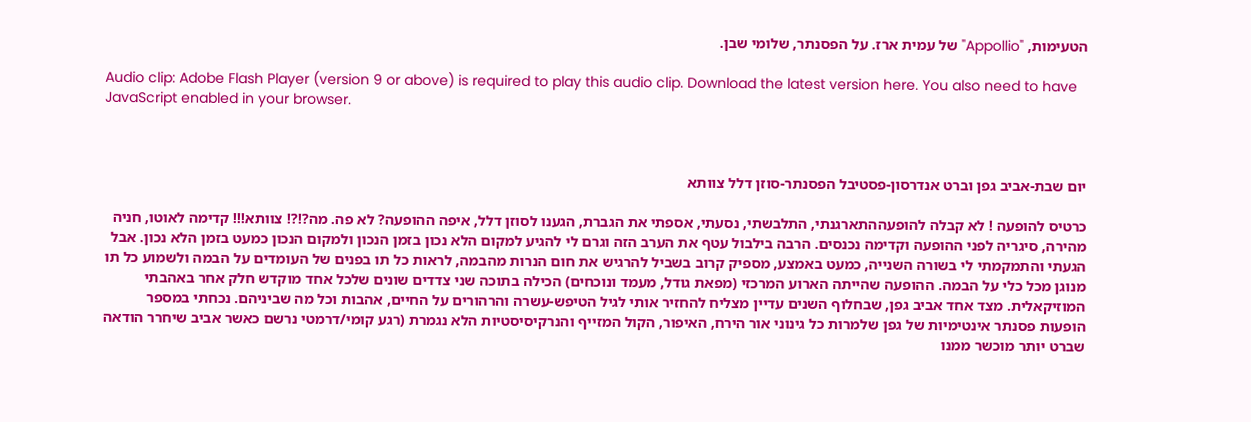הטעימות, "Appollio" של עמית ארז. על הפסנתר, שלומי שבן.

Audio clip: Adobe Flash Player (version 9 or above) is required to play this audio clip. Download the latest version here. You also need to have JavaScript enabled in your browser.



יום שבת-אביב גפן וברט אנדרסון-פסטיבל הפסנתר-סוזן דלל צוותא

כרטיס להופעה ! לא קבלה להופעההתארגנתי, התלבשתי, נסעתי, אספתי את הגברת, הגענו לסוזן דלל, איפה ההופעה? לא פה. מה?!?! צוותא!!! קדימה לאוטו, חניה מהירה, סיגריה לפני ההופעה וקדימה נכנסים. הרבה בילבול עטף את הערב הזה וגרם לי להגיע למקום הלא נכון בזמן הנכון ולמקום הנכון כמעט בזמן הלא נכון. אבל הגעתי והתמקמתי לי בשורה השנייה, כמעט באמצע, מספיק קרוב בשביל להרגיש את חום הנרות מהבמה, לראות כל תו בפנים של העומדים על הבמה ולשמוע כל תו מנוגן מכל כלי על הבמה. ההופעה שהייתה הארוע המרכזי (מפאת גודל, מעמד ונוכחים) הכילה בתוכה שני צדדים שונים שלכל אחד מוקדש חלק אחר באהבתי המוזיקאלית. מצד אחד אביב גפן, שבחלוף השנים עדיין מצליח להחזיר אותי לגיל הטיפש-עשרה והרהורים על החיים, אהבות וכל מה שביניהם. נכחתי במספר הופעות פסנתר אינטימיות של גפן שלמרות כל גינוני אור הירח, האיפור, הקול המזייף והנרקיסיסטיות הלא נגמרת (רגע קומי/דרמטי נרשם כאשר אביב שיחרר הודאה שברט יותר מוכשר ממנו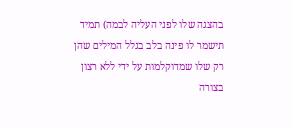בהצגה שלו לפני העליה לבמה) תמיד תישמר לו פינה בלב בגלל המילים שהן רק שלו שמדוקלמות על ידי ללא רצון בצורה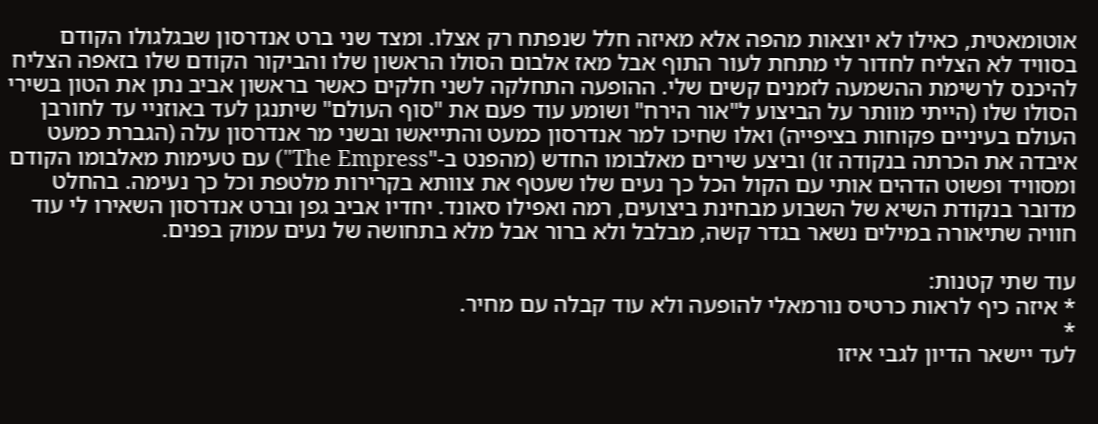אוטומאטית, כאילו לא יוצאות מהפה אלא מאיזה חלל שנפתח רק אצלו. ומצד שני ברט אנדרסון שבגלגולו הקודם בסוויד לא הצליח לחדור לי מתחת לעור התוף אבל מאז אלבום הסולו הראשון שלו והביקור הקודם שלו בזאפה הצליח להיכנס לרשימת ההשמעה לזמנים קשים שלי. ההופעה התחלקה לשני חלקים כאשר בראשון אביב נתן את הטון בשירי הסולו שלו (הייתי מוותר על הביצוע ל"אור הירח" ושומע עוד פעם את "סוף העולם" שיתנגן לעד באוזניי עד לחורבן העולם בעיניים פקוחות בציפייה) ואלו שחיכו למר אנדרסון כמעט והתייאשו ובשני מר אנדרסון עלה (הגברת כמעט איבדה את הכרתה בנקודה זו) וביצע שירים מאלבומו החדש (מהפנט ב-"The Empress") עם טעימות מאלבומו הקודם ומסוויד ופשוט הדהים אותי עם הקול הכל כך נעים שלו שעטף את צוותא בקרירות מלטפת וכל כך נעימה. בהחלט מדובר בנקודת השיא של השבוע מבחינת ביצועים, רמה ואפילו סאונד. יחדיו אביב גפן וברט אנדרסון השאירו לי עוד חוויה שתיאורה במילים נשאר בגדר קשה, מבלבל ולא ברור אבל מלא בתחושה של נעים עמוק בפנים.

עוד שתי קטנות:
* איזה כיף לראות כרטיס נורמאלי להופעה ולא עוד קבלה עם מחיר.
*
לעד יישאר הדיון לגבי איזו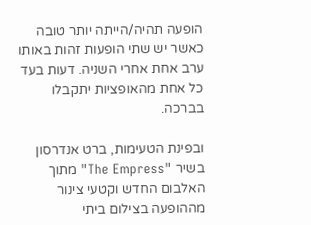הופעה תהיה/הייתה יותר טובה כאשר יש שתי הופעות זהות באותו ערב אחת אחרי השניה. דעות בעד כל אחת מהאופציות יתקבלו בברכה.

ובפינת הטעימות, ברט אנדרסון בשיר "The Empress" מתוך האלבום החדש וקטעי צינור מההופעה בצילום ביתי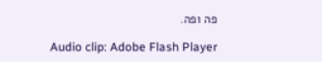פה ופה.

Audio clip: Adobe Flash Player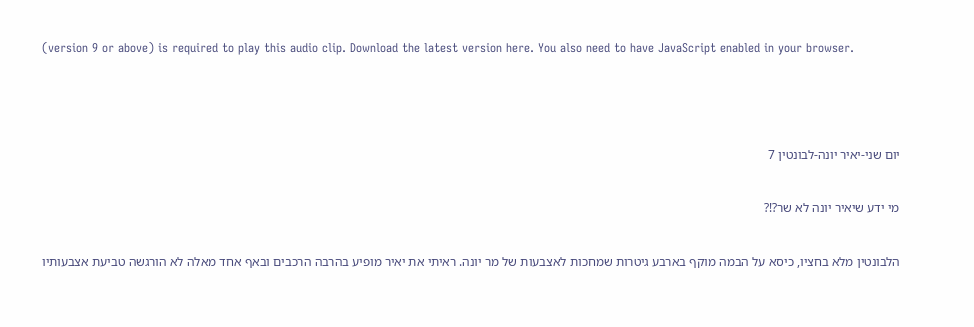(version 9 or above) is required to play this audio clip. Download the latest version here. You also need to have JavaScript enabled in your browser.



יום שני-יאיר יונה-לבונטין 7

מי ידע שיאיר יונה לא שר?!?

הלבונטין מלא בחציו, כיסא על הבמה מוקף בארבע גיטרות שמחכות לאצבעות של מר יונה. ראיתי את יאיר מופיע בהרבה הרכבים ובאף אחד מאלה לא הורגשה טביעת אצבעותיו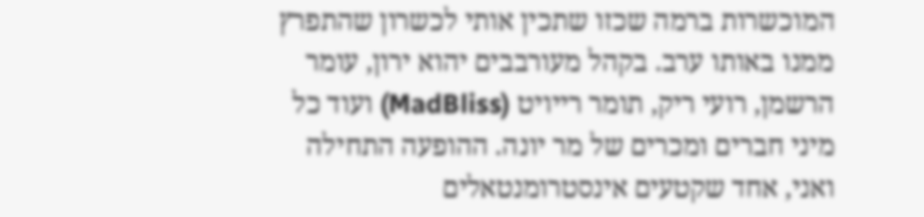המוכשרות ברמה שכזו שתכין אותי לכשרון שהתפרץ ממנו באותו ערב. בקהל מעורבבים יהוא ירון, עומר הרשמן, רועי ריק, תומר רייויט (MadBliss) ועוד כל מיני חברים ומכרים של מר יונה. ההופעה התחילה ואני, אחד שקטעים אינסטרומנטאלים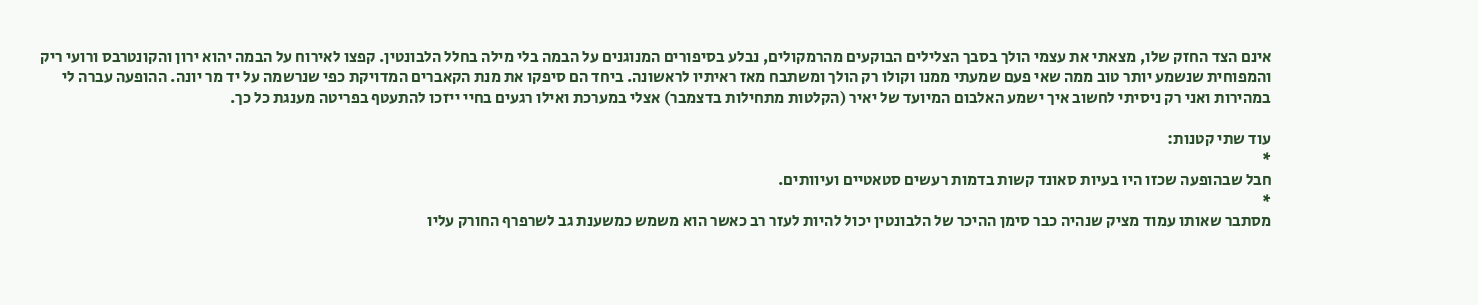אינם הצד החזק שלו, מצאתי את עצמי הולך בסבך הצלילים הבוקעים מהרמקולים, נבלע בסיפורים המנוגנים על הבמה בלי מילה בחלל הלבונטין. קפצו לאירוח על הבמה יהוא ירון והקונטרבס ורועי ריק והמפוחית שנשמע יותר טוב ממה שאי פעם שמעתי ממנו וקולו רק הולך ומשתבח מאז ראיתיו לראשונה. ביחד הם סיפקו את מנת הקאברים המדויקת כפי שנרשמה על יד מר יונה. ההופעה עברה לי במהירות ואני רק ניסיתי לחשוב איך ישמע האלבום המיועד של יאיר (הקלטות מתחילות בדצמבר) אצלי במערכת ואילו רגעים בחיי ייזכו להתעטף בפריטה מענגת כל כך.

עוד שתי קטנות:
*
חבל שבהופעה שכזו היו בעיות סאונד קשות בדמות רעשים סטאטיים ועיוותים.
*
מסתבר שאותו עמוד מציק שנהיה כבר סימן ההיכר של הלבונטין יכול להיות לעזר רב כאשר הוא משמש כמשענת גב לשרפרף החורק עליו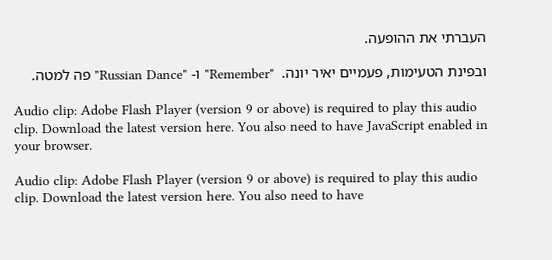העברתי את ההופעה.

ובפינת הטעימות, פעמיים יאיר יונה.  "Remember" ו- "Russian Dance" פה למטה.

Audio clip: Adobe Flash Player (version 9 or above) is required to play this audio clip. Download the latest version here. You also need to have JavaScript enabled in your browser.

Audio clip: Adobe Flash Player (version 9 or above) is required to play this audio clip. Download the latest version here. You also need to have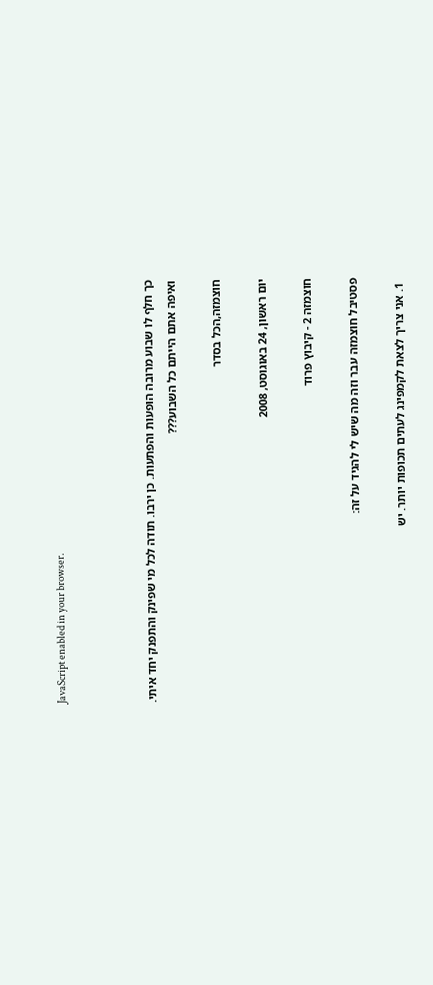JavaScript enabled in your browser.



כך חלף לו שבוע מרובה הופעות והפתעות. כן ירבו. תודה לכל מי שפינק והתפנק יחד איתי.
ואיפה אתם הייתם כל השבוע???

חוצמזה,הכל בסדר

יום ראשון, 24 באוגוסט, 2008

חוצמזה 2 - קיבוץ פרוד

פסטיבל חוצמזה עבר וזה מה שיש לי להגיד על זה:

  1. אני צריך לצאת לקמפינג לעתים תכופות יותר. יש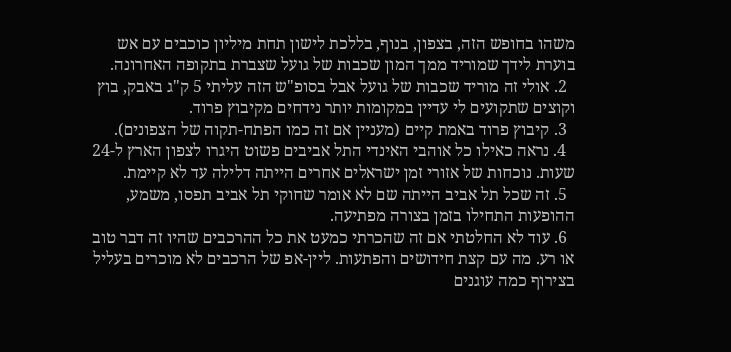משהו בחופש הזה, בצפון, בנוף, בללכת לישון תחת מיליון כוכבים עם אש בוערת לידך שמוריד ממך המון שכבות של גועל שצברת בתקופה האחרונה.
  2. אולי זה מוריד שכבות של גועל אבל בסופ"ש הזה עליתי 5 ק"ג באבק, בוץ וקוצים שתקועים לי עדיין במקומות יותר נידחים מקיבוץ פרוד.
  3. קיבוץ פרוד באמת קיים (מעניין אם זה כמו הפתח-תקוה של הצפונים).
  4. נראה כאילו כל אוהבי האינדי התל אביבים פשוט היגרו לצפון הארץ ל-24 שעות. נוכחות של אזורי זמן ישראלים אחרים הייתה דלילה עד לא קיימת.
  5. זה שכל תל אביב הייתה שם לא אומר שחוקי תל אביב תפסו, משמע, ההופעות התחילו בזמן בצורה מפתיעה.
  6. עוד לא החלטתי אם זה שהכרתי כמעט את כל ההרכבים שהיו זה דבר טוב או רע. מה עם קצת חידושים והפתעות. ליין-אפ של הרכבים לא מוכרים בעליל בצירוף כמה עוגנים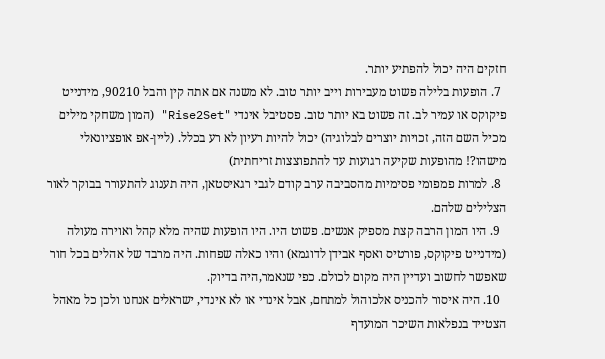חזקים היה יכול להפתיע יותר.
  7. הופעות בלילה פשוט מעבירות וייב יותר טוב. לא משנה אם אתה קין והבל 90210, מידנייט פיקוקס או עמיר לב. זה פשוט בא יותר טוב. פסטיבל אינדי "Rise2Set" (המון משחקי מילים מכיל השם הזה, זכויות יוצרים לבלוגיה) יכול להיות רעיון לא רע בכלל. (ליין-אפ אופציונאלי מישהו?! מהופעות שקיעה רגועות עד להתפוצצות זריחתית)
  8. למרות פמפומי פסימיות מהסביבה ערב קודם לגבי רגאיסטאן, היה תענוג להתעורר בבוקר לאור הצלילים שלהם.
  9. היו המון הרבה קצת מספיק אנשים. פשוט היו. היו הופעות שהיה מלא קהל ואוירה מעולה (מידנייט פיקוקס, פורטיס ואסף אבידן לדוגמא) והיו כאלה שפחות. היה מרבד של אהלים בכל חור שאפשר לחשוב ועדיין היה מקום לכולם. כפי שנאמר,היה בדיוק.
  10. היה איסור להכניס אלכוהול למתחם, אבל אינדי או לא אינדי, ישראלים אנחנו ולכן כל מאהל הצטייד בנפלאות השיכר המועדף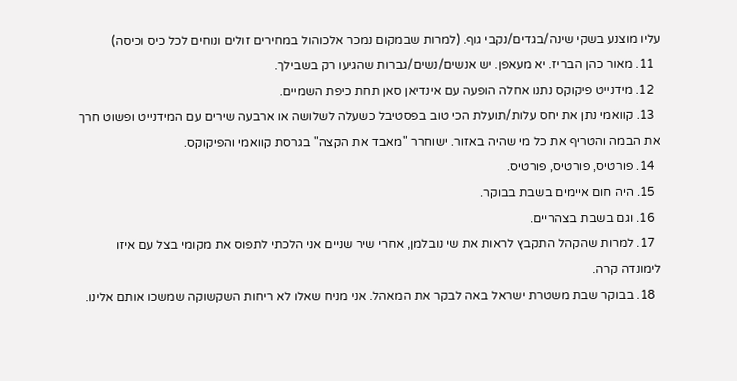עליו מוצנע בשקי שינה/בגדים/נקבי גוף. (למרות שבמקום נמכר אלכוהול במחירים זולים ונוחים לכל כיס וכיסה)
  11. מאור כהן הבריז. יא מעאפן. יש אנשים/נשים/גברות שהגיעו רק בשבילך.
  12. מידנייט פיקוקס נתנו אחלה הופעה עם אינדיאן סאן תחת כיפת השמיים.
  13. קוואמי נתן את יחס עלות/תועלת הכי טוב בפסטיבל כשעלה לשלושה או ארבעה שירים עם המידנייט ופשוט חרך את הבמה והטריף את כל מי שהיה באזור. ישוחרר "מאבד את הקצה" בגרסת קוואמי והפיקוקס.
  14. פורטיס, פורטיס, פורטיס.
  15. היה חום איימים בשבת בבוקר.
  16. וגם בשבת בצהריים.
  17. למרות שהקהל התקבץ לראות את שי נובלמן, אחרי שיר שניים אני הלכתי לתפוס את מקומי בצל עם איזו לימונדה קרה.
  18. בבוקר שבת משטרת ישראל באה לבקר את המאהל. אני מניח שאלו לא ריחות השקשוקה שמשכו אותם אלינו.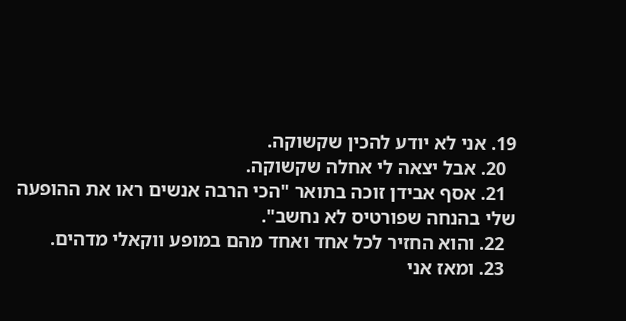19. אני לא יודע להכין שקשוקה.
  20. אבל יצאה לי אחלה שקשוקה.
  21. אסף אבידן זוכה בתואר "הכי הרבה אנשים ראו את ההופעה שלי בהנחה שפורטיס לא נחשב".
  22. והוא החזיר לכל אחד ואחד מהם במופע ווקאלי מדהים.
  23. ומאז אני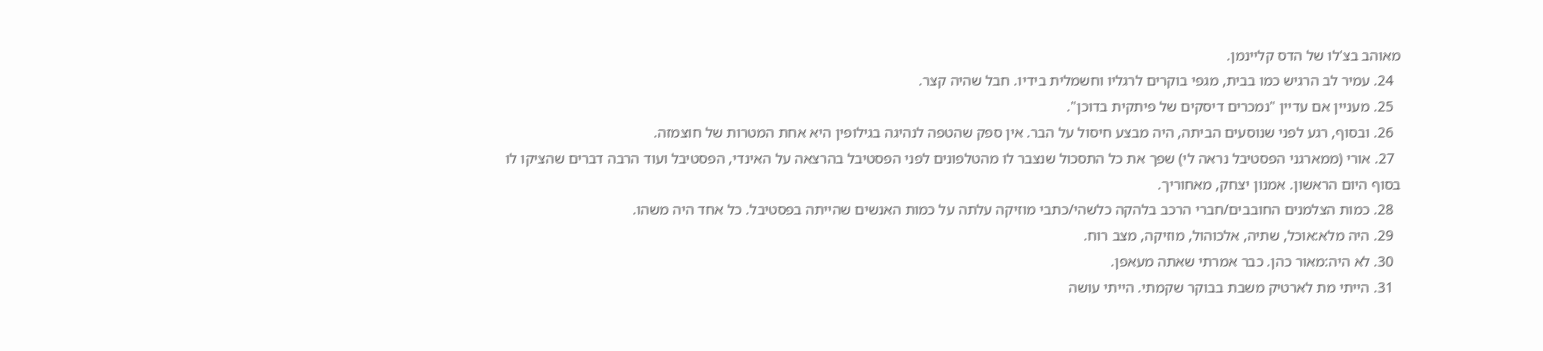מאוהב בצ'לו של הדס קליינמן.
  24. עמיר לב הרגיש כמו בבית, מגפי בוקרים לרגליו וחשמלית בידיו. חבל שהיה קצר.
  25. מעניין אם עדיין "נמכרים דיסקים של פיתקית בדוכן".
  26. ובסוף, רגע לפני שנוסעים הביתה, היה מבצע חיסול על הבר. אין ספק שהטפה לנהיגה בגילופין היא אחת המטרות של חוצמזה.
  27. אורי (ממארגני הפסטיבל נראה לי) שפך את כל התסכול שנצבר לו מהטלפונים לפני הפסטיבל בהרצאה על האינדי, הפסטיבל ועוד הרבה דברים שהציקו לו בסוף היום הראשון. אמנון יצחק, מאחוריך.
  28. כמות הצלמנים החובבים/חברי הרכב בלהקה כלשהי/כתבי מוזיקה עלתה על כמות האנשים שהייתה בפסטיבל. כל אחד היה משהו.
  29. היה מלא:אוכל, שתיה, אלכוהול, מוזיקה, מצב רוח.
  30. לא היה:מאור כהן. כבר אמרתי שאתה מעאפן.
  31. הייתי מת לארטיק משבת בבוקר שקמתי. הייתי עושה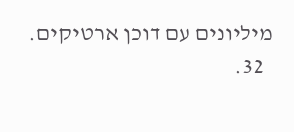מיליונים עם דוכן ארטיקים.
  32.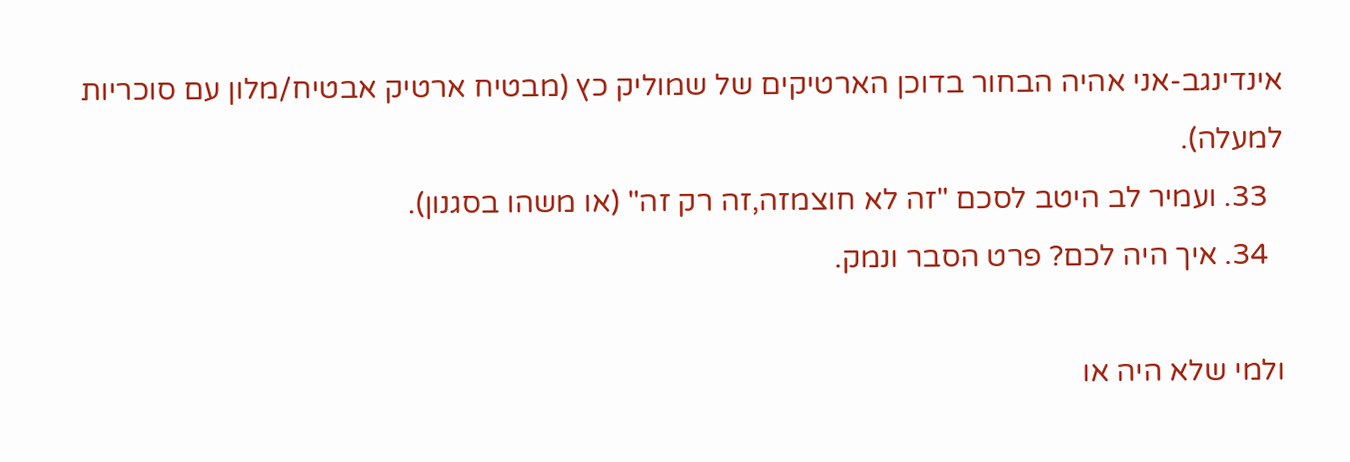אינדינגב-אני אהיה הבחור בדוכן הארטיקים של שמוליק כץ (מבטיח ארטיק אבטיח/מלון עם סוכריות למעלה).
  33. ועמיר לב היטב לסכם "זה לא חוצמזה,זה רק זה" (או משהו בסגנון).
  34. איך היה לכם? פרט הסבר ונמק.

ולמי שלא היה או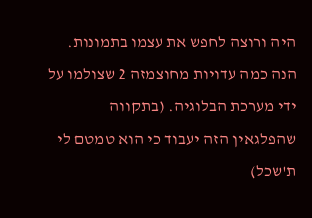היה ורוצה לחפש את עצמו בתמונות. הנה כמה עדויות מחוצמזה 2 שצולמו על ידי מערכת הבלוגיה. (בתקווה שהפלגאין הזה יעבוד כי הוא טמטם לי ת'שכל)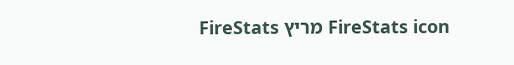FireStats icon מריץ FireStats